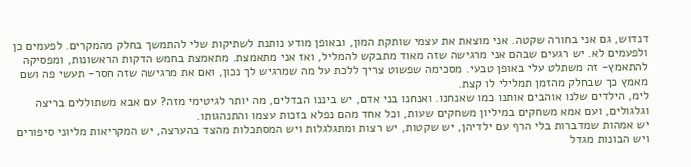דנדוש, גם אני בחורה שקטה. אני מוצאת את עצמי שותקת המון, ובאופן מודע נותנת לשתיקות שלי להתמשך בחלק מהמקרים. לפעמים כן ולפעמים לא. יש רגעים שבהם אני מרגישה שזה מאוד מתבקש להמליל, ואז אני מתאמצת. מתאמצת בחמש הדקות הראשונות, ומפסיקה להתאמץ- זה משתלט עלי באופן טבעי. מסכימה שפשוט צריך ללכת על מה שמרגיש לך נכון, ואם את מרגישה שזה חסר- תעשי פה ושם מאמץ כך שבחלק מהזמן תמלילי לו קצת.
לימ, הילדים שלנו אוהבים אותנו כמו שאנחנו. ואנחנו בני אדם, יש ביננו הבדלים, מה יותר לגיטימי מזה? עם אבא משתוללים בריצה וגלגולים, ועם אמא משחקים במיליון משחקים שעות, וכל אחד מהם נפלא בזכות עצמו והתנהגותו.
יש אמהות שמדברות בלי הרף עם ילדיהן, יש שקטות, יש רצות ומתגלגלות ויש המסתכלות מהצד בהערצה, יש המקריאות מליוני סיפורים ויש הבונות מגדל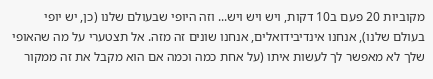מקוביות 20 פעם ב10 דקות, ויש ויש ויש... וזה היופי שבעולם שלנו (כן, יש יופי בעולם שלנו), אנחנו אינדיבידואלים, אנחנו שונים זה מזה. אל תצטערי על מה שהאופי שלך לא מאפשר לך לעשות איתו (על אחת כמה וכמה אם הוא מקבל את זה ממקור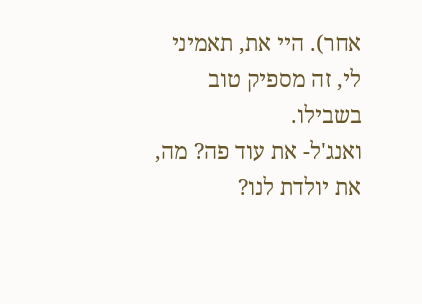אחר). היי את, תאמיני לי, זה מספיק טוב בשבילו.
ואנג'ל- את עוד פה? מה, את יולדת לנו?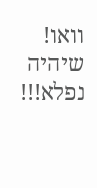וואו! שיהיה נפלא!!!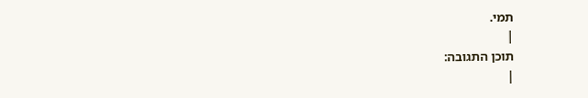תמי.
|
תוכן התגובה:
|